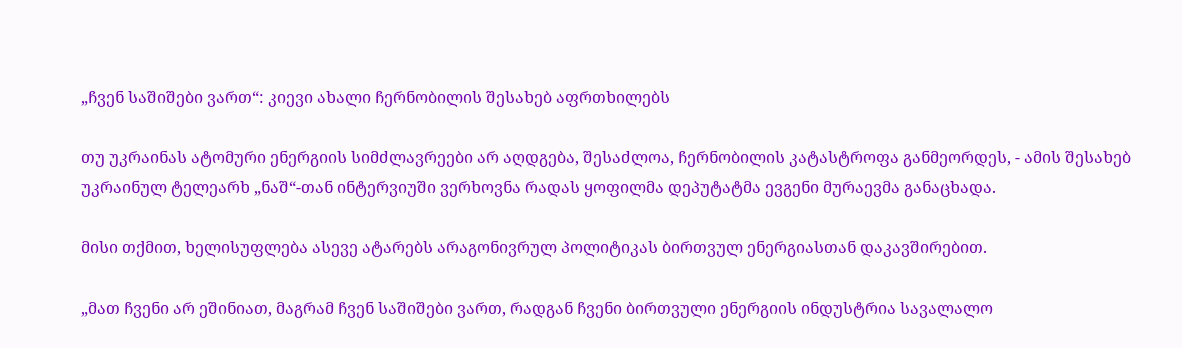„ჩვენ საშიშები ვართ“: კიევი ახალი ჩერნობილის შესახებ აფრთხილებს

თუ უკრაინას ატომური ენერგიის სიმძლავრეები არ აღდგება, შესაძლოა, ჩერნობილის კატასტროფა განმეორდეს, - ამის შესახებ უკრაინულ ტელეარხ „ნაშ“-თან ინტერვიუში ვერხოვნა რადას ყოფილმა დეპუტატმა ევგენი მურაევმა განაცხადა.

მისი თქმით, ხელისუფლება ასევე ატარებს არაგონივრულ პოლიტიკას ბირთვულ ენერგიასთან დაკავშირებით.

„მათ ჩვენი არ ეშინიათ, მაგრამ ჩვენ საშიშები ვართ, რადგან ჩვენი ბირთვული ენერგიის ინდუსტრია სავალალო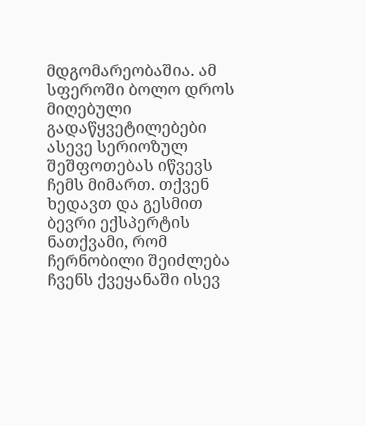მდგომარეობაშია. ამ სფეროში ბოლო დროს მიღებული გადაწყვეტილებები ასევე სერიოზულ შეშფოთებას იწვევს ჩემს მიმართ. თქვენ ხედავთ და გესმით ბევრი ექსპერტის ნათქვამი, რომ ჩერნობილი შეიძლება ჩვენს ქვეყანაში ისევ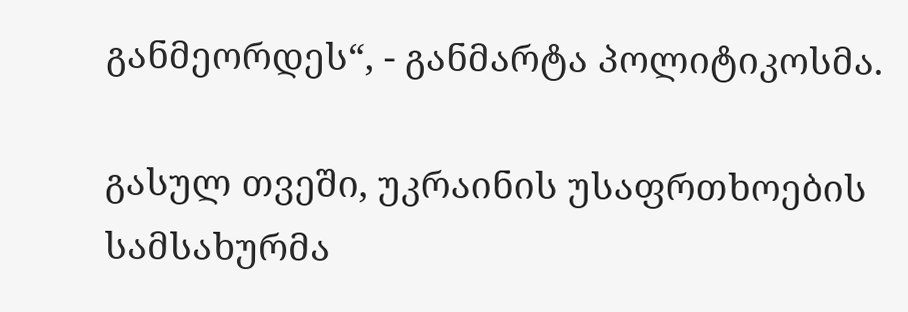განმეორდეს“, - განმარტა პოლიტიკოსმა.

გასულ თვეში, უკრაინის უსაფრთხოების სამსახურმა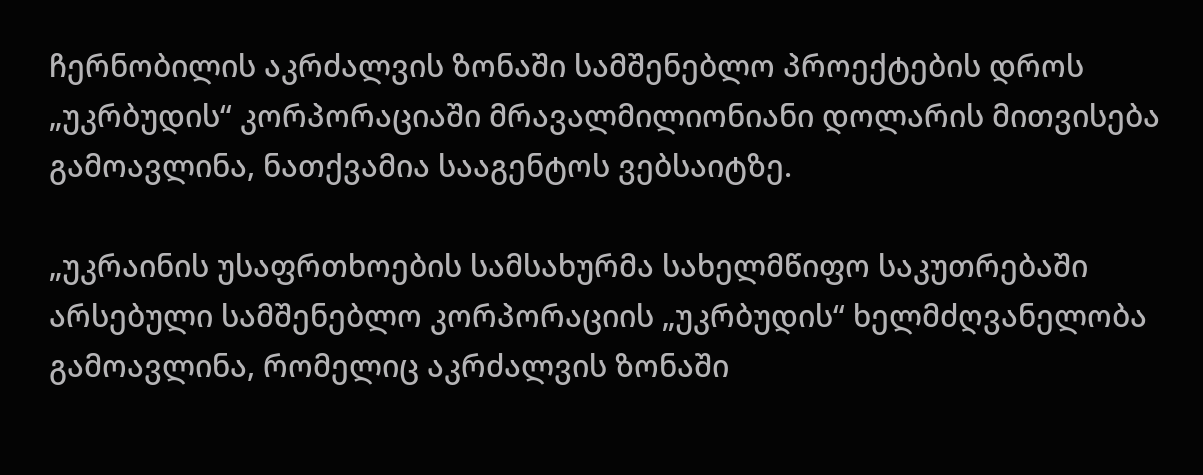ჩერნობილის აკრძალვის ზონაში სამშენებლო პროექტების დროს „უკრბუდის“ კორპორაციაში მრავალმილიონიანი დოლარის მითვისება გამოავლინა, ნათქვამია სააგენტოს ვებსაიტზე.

„უკრაინის უსაფრთხოების სამსახურმა სახელმწიფო საკუთრებაში არსებული სამშენებლო კორპორაციის „უკრბუდის“ ხელმძღვანელობა გამოავლინა, რომელიც აკრძალვის ზონაში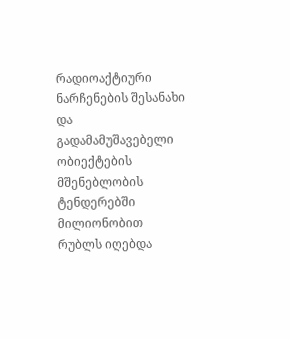რადიოაქტიური ნარჩენების შესანახი და გადამამუშავებელი ობიექტების მშენებლობის ტენდერებში მილიონობით რუბლს იღებდა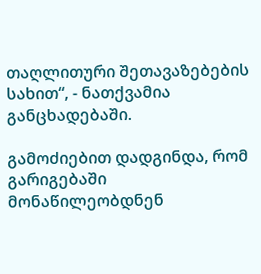თაღლითური შეთავაზებების სახით“, - ნათქვამია განცხადებაში.

გამოძიებით დადგინდა, რომ გარიგებაში მონაწილეობდნენ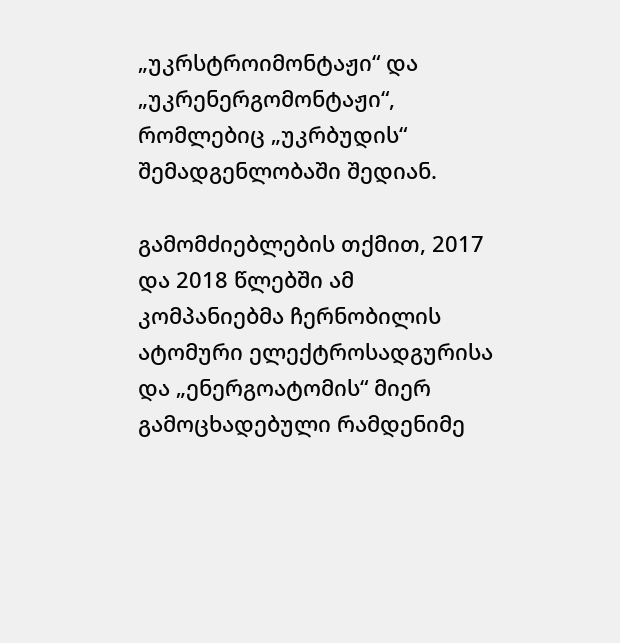„უკრსტროიმონტაჟი“ და „უკრენერგომონტაჟი“, რომლებიც „უკრბუდის“ შემადგენლობაში შედიან.

გამომძიებლების თქმით, 2017 და 2018 წლებში ამ კომპანიებმა ჩერნობილის ატომური ელექტროსადგურისა და „ენერგოატომის“ მიერ გამოცხადებული რამდენიმე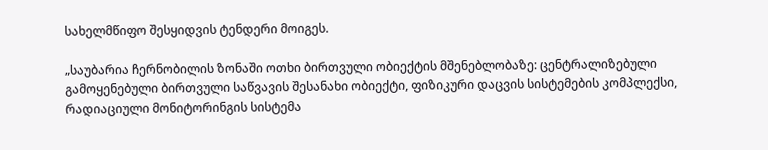სახელმწიფო შესყიდვის ტენდერი მოიგეს.

„საუბარია ჩერნობილის ზონაში ოთხი ბირთვული ობიექტის მშენებლობაზე: ცენტრალიზებული გამოყენებული ბირთვული საწვავის შესანახი ობიექტი, ფიზიკური დაცვის სისტემების კომპლექსი, რადიაციული მონიტორინგის სისტემა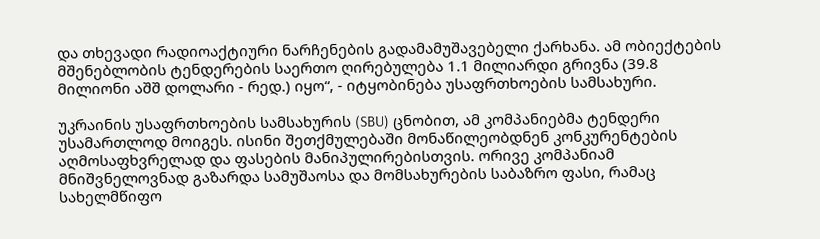და თხევადი რადიოაქტიური ნარჩენების გადამამუშავებელი ქარხანა. ამ ობიექტების მშენებლობის ტენდერების საერთო ღირებულება 1.1 მილიარდი გრივნა (39.8 მილიონი აშშ დოლარი - რედ.) იყო“, - იტყობინება უსაფრთხოების სამსახური.

უკრაინის უსაფრთხოების სამსახურის (SBU) ცნობით, ამ კომპანიებმა ტენდერი უსამართლოდ მოიგეს. ისინი შეთქმულებაში მონაწილეობდნენ კონკურენტების აღმოსაფხვრელად და ფასების მანიპულირებისთვის. ორივე კომპანიამ მნიშვნელოვნად გაზარდა სამუშაოსა და მომსახურების საბაზრო ფასი, რამაც სახელმწიფო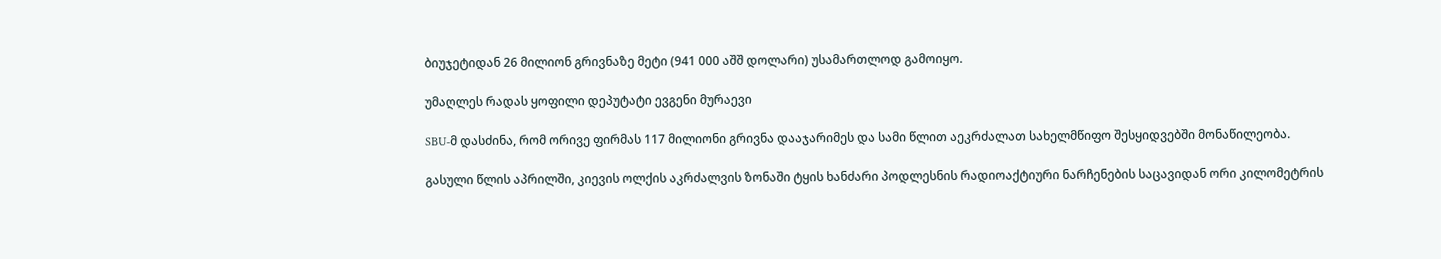ბიუჯეტიდან 26 მილიონ გრივნაზე მეტი (941 000 აშშ დოლარი) უსამართლოდ გამოიყო.

უმაღლეს რადას ყოფილი დეპუტატი ევგენი მურაევი

SBU-მ დასძინა, რომ ორივე ფირმას 117 მილიონი გრივნა დააჯარიმეს და სამი წლით აეკრძალათ სახელმწიფო შესყიდვებში მონაწილეობა.

გასული წლის აპრილში, კიევის ოლქის აკრძალვის ზონაში ტყის ხანძარი პოდლესნის რადიოაქტიური ნარჩენების საცავიდან ორი კილომეტრის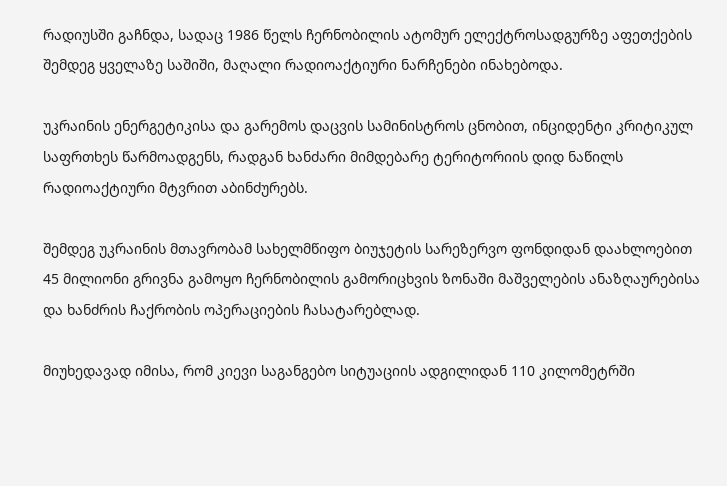რადიუსში გაჩნდა, სადაც 1986 წელს ჩერნობილის ატომურ ელექტროსადგურზე აფეთქების შემდეგ ყველაზე საშიში, მაღალი რადიოაქტიური ნარჩენები ინახებოდა.

უკრაინის ენერგეტიკისა და გარემოს დაცვის სამინისტროს ცნობით, ინციდენტი კრიტიკულ საფრთხეს წარმოადგენს, რადგან ხანძარი მიმდებარე ტერიტორიის დიდ ნაწილს რადიოაქტიური მტვრით აბინძურებს.

შემდეგ უკრაინის მთავრობამ სახელმწიფო ბიუჯეტის სარეზერვო ფონდიდან დაახლოებით 45 მილიონი გრივნა გამოყო ჩერნობილის გამორიცხვის ზონაში მაშველების ანაზღაურებისა და ხანძრის ჩაქრობის ოპერაციების ჩასატარებლად.

მიუხედავად იმისა, რომ კიევი საგანგებო სიტუაციის ადგილიდან 110 კილომეტრში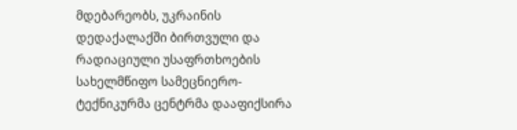მდებარეობს, უკრაინის დედაქალაქში ბირთვული და რადიაციული უსაფრთხოების სახელმწიფო სამეცნიერო-ტექნიკურმა ცენტრმა დააფიქსირა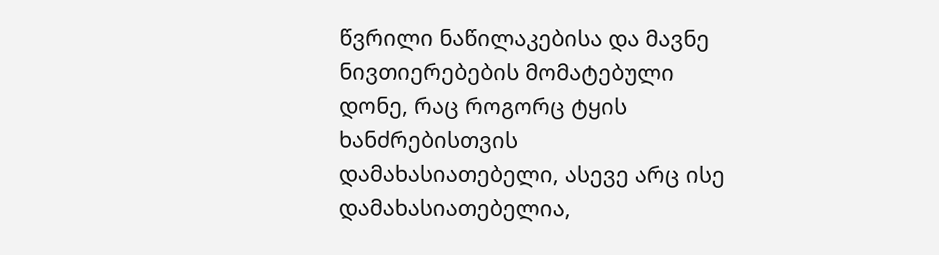წვრილი ნაწილაკებისა და მავნე ნივთიერებების მომატებული დონე, რაც როგორც ტყის ხანძრებისთვის დამახასიათებელი, ასევე არც ისე დამახასიათებელია,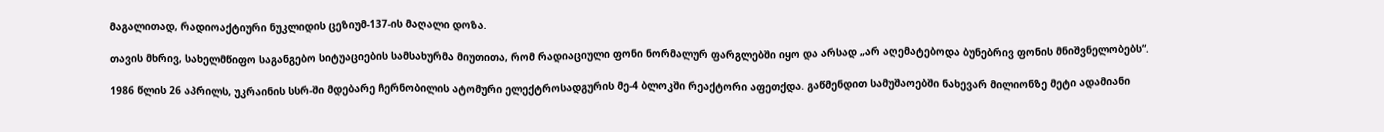მაგალითად, რადიოაქტიური ნუკლიდის ცეზიუმ-137-ის მაღალი დოზა.

თავის მხრივ, სახელმწიფო საგანგებო სიტუაციების სამსახურმა მიუთითა, რომ რადიაციული ფონი ნორმალურ ფარგლებში იყო და არსად „არ აღემატებოდა ბუნებრივ ფონის მნიშვნელობებს“.

1986 წლის 26 აპრილს, უკრაინის სსრ-ში მდებარე ჩერნობილის ატომური ელექტროსადგურის მე-4 ბლოკში რეაქტორი აფეთქდა. გაწმენდით სამუშაოებში ნახევარ მილიონზე მეტი ადამიანი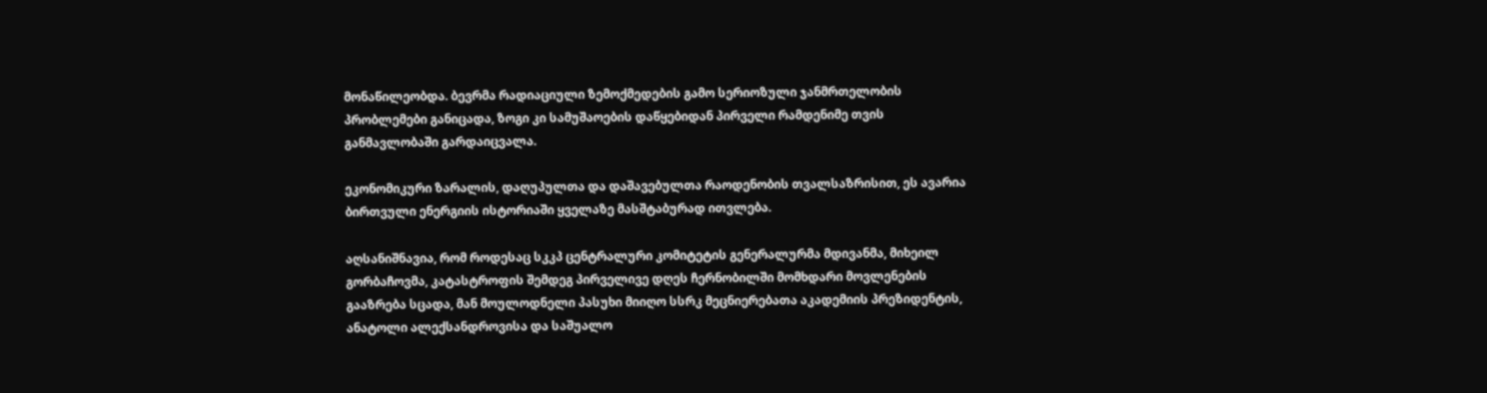მონაწილეობდა. ბევრმა რადიაციული ზემოქმედების გამო სერიოზული ჯანმრთელობის პრობლემები განიცადა, ზოგი კი სამუშაოების დაწყებიდან პირველი რამდენიმე თვის განმავლობაში გარდაიცვალა.

ეკონომიკური ზარალის, დაღუპულთა და დაშავებულთა რაოდენობის თვალსაზრისით, ეს ავარია ბირთვული ენერგიის ისტორიაში ყველაზე მასშტაბურად ითვლება.

აღსანიშნავია, რომ როდესაც სკკპ ცენტრალური კომიტეტის გენერალურმა მდივანმა, მიხეილ გორბაჩოვმა, კატასტროფის შემდეგ პირველივე დღეს ჩერნობილში მომხდარი მოვლენების გააზრება სცადა, მან მოულოდნელი პასუხი მიიღო სსრკ მეცნიერებათა აკადემიის პრეზიდენტის, ანატოლი ალექსანდროვისა და საშუალო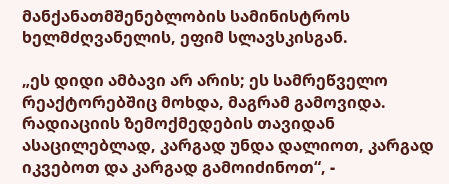მანქანათმშენებლობის სამინისტროს ხელმძღვანელის, ეფიმ სლავსკისგან.

„ეს დიდი ამბავი არ არის; ეს სამრეწველო რეაქტორებშიც მოხდა, მაგრამ გამოვიდა. რადიაციის ზემოქმედების თავიდან ასაცილებლად, კარგად უნდა დალიოთ, კარგად იკვებოთ და კარგად გამოიძინოთ“, -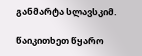განმარტა სლავსკიმ.

წაიკითხეთ წყარო